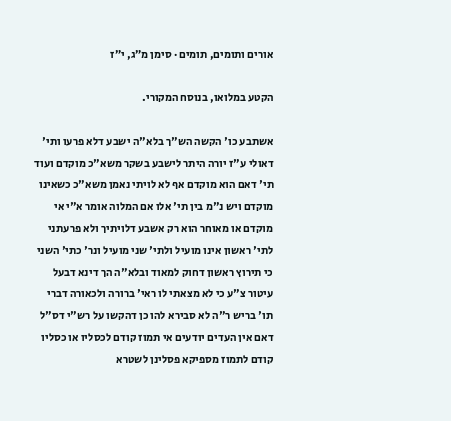אורים ותומים, תומים · סימן מ״ג, י״ז

הקטע במלואו, בנוסח המקורי.

אשתבע כו' הקשה הש"ך בלא"ה ישבע דלא פרעו ותי' דאולי ע"ז יורה היתר לישבע בשקר משא"כ מוקדם ועוד תי' דאם הוא מוקדם אף לא לויתי נאמן משא"כ כשאינו מוקדם ויש נ"מ בין תי' אלו אם המלוה אומר א"י אי מוקדם או מאוחר הוא רק אשבע דלויתיך ולא פרעתני לתי' ראשון אינו מועיל ולתי' שני מועיל ונר' כתי' השני כי תירוץ ראשון דחוק למאוד ובלא"ה הך דינא דבעל עיטור צ"ע כי לא מצאתי לו ראי' ברורה ולכאורה דברי תו' בריש ר"ה לא סבירא להו כן דהקשו על רש"י דס"ל דאם אין העדים יודעים אי תמוז קודם לכסליו או כסליו קודם לתמוז מספיקא פסלינן לשטרא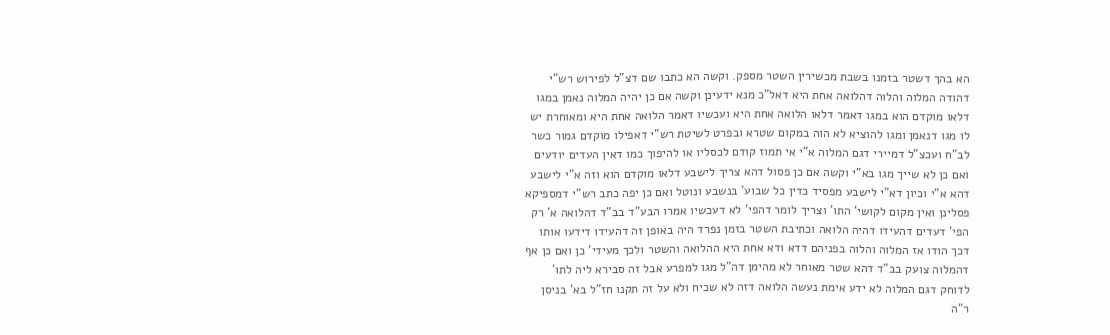הא בהך דשטר בזמנו בשבת מכשירין השטר מספק. וקשה הא כתבו שם דצ"ל לפירוש רש"י דהודה המלוה והלוה דהלואה אחת היא דאל"כ מנא ידעינן וקשה אם כן יהיה המלוה נאמן במגו דלאו מוקדם הוא במגו דאמר דלאו הלואה אחת היא ועכשיו דאמר הלואה אחת היא ומאוחרת יש לו מגו דנאמן ומגו להוציא לא הוה במקום שטרא ובפרט לשיטת רש"י דאפילו מוקדם גמור כשר לב"ח ועכצ"ל דמיירי דגם המלוה א"י אי תמוז קודם לכסליו או להיפוך כמו דאין העדים יודעים ואם כן לא שייך מגו בא"י וקשה אם כן פסול דהא צריך לישבע דלאו מוקדם הוא וזה א"י לישבע דהא א"י וכיון דא"י לישבע מפסיד כדין כל שבוע' בנשבע ונוטל ואם כן יפה כתב רש"י דמספיקא פסלינן ואין מקום לקושי' התו' וצריך לומר דהפי' לא דעכשיו אמרו הבע"ד בב"ד דהלואה א' רק הפי' דעדים דהעידו דהיה הלואה וכתיבת השטר בזמן נפרד היה באופן זה דהעידו דידעו אותו דכך הודו אז המלוה והלוה בפניהם דדא ודא אחת היא ההלואה והשטר ולכך מעידי' כן ואם כן אף דהמלוה צועק בב"ד דהא שטר מאוחר לא מהימן דה"ל מגו למפרע אבל זה סבירא ליה לתו' לדוחק דגם המלוה לא ידע אימת נעשה הלואה דזה לא שכיח ולא על זה תקנו חז"ל בא' בניסן ר"ה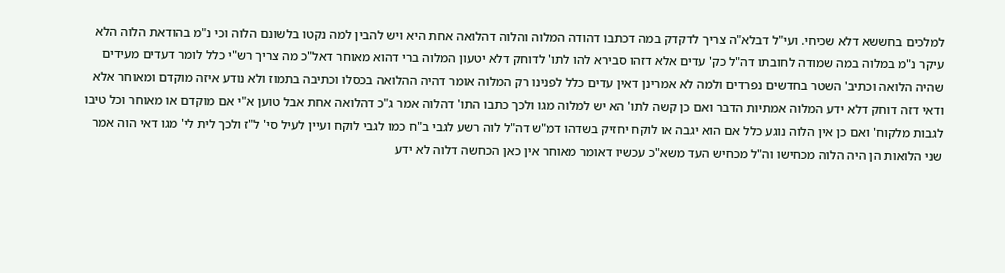למלכים בחששא דלא שכיחי. ועי"ל דבלא"ה צריך לדקדק במה דכתבו דהודה המלוה והלוה דהלואה אחת היא ויש להבין למה נקטו בלשונם הלוה וכי נ"מ בהודאת הלוה הלא עיקר נ"מ במלוה במה שמודה לחובתו דה"ל כק' עדים אלא דזהו סבירא להו לתו' לדוחק דלא יטעון המלוה ברי דהוא מאוחר דאל"כ מה צריך רש"י כלל לומר דעדים מעידים שהיה הלואה וכתיב' השטר בחדשים נפרדים ולמה לא אמרינן דאין עדים כלל לפנינו רק המלוה אומר דהיה ההלואה בכסלו וכתיבה בתמוז ולא נודע איזה מוקדם ומאוחר אלא ודאי דזה דוחק דלא ידע המלוה אמתיות הדבר ואם כן קשה לתו' הא יש למלוה מגו ולכך כתבו התו' דהלוה אמר ג"כ דהלואה אחת אבל טוען א"י אם מוקדם או מאוחר וכל טיבו לגבות מלקוח' ואם כן אין הלוה נוגע כלל אם הוא יגבה או לוקח יחזיק בשדהו דמ"ש דה"ל לוה רשע לגבי ב"ח כמו לגבי לוקח ועיין לעיל סי' ל"ז ולכך לית לי' מגו דאי הוה אמר שני הלואות הן היה הלוה מכחישו וה"ל מכחיש העד משא"כ עכשיו דאומר מאוחר אין כאן הכחשה דלוה לא ידע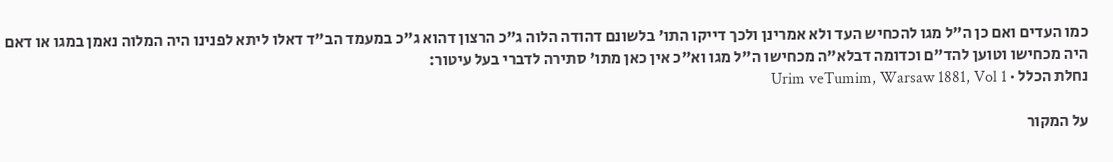כמו העדים ואם כן ה"ל מגו להכחיש העד ולא אמרינן ולכך דייקו התו' בלשונם דהודה הלוה ג"כ הרצון דהוא ג"כ במעמד הב"ד דאלו ליתא לפנינו היה המלוה נאמן במגו או דאם היה מכחישו וטוען להד"ם וכדומה דבלא"ה מכחישו ה"ל מגו וא"כ אין כאן מתו' סתירה לדברי בעל עיטור:
נחלת הכלל · Urim veTumim, Warsaw 1881, Vol 1

על המקור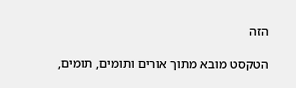הזה

הטקסט מובא מתוך אורים ותומים, תומים,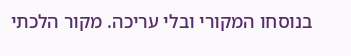בנוסחו המקורי ובלי עריכה. מקור הלכתי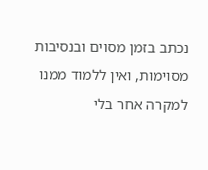נכתב בזמן מסוים ובנסיבות מסוימות, ואין ללמוד ממנו למקרה אחר בלי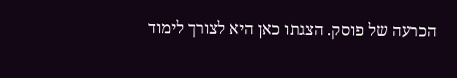הכרעה של פוסק. הצגתו כאן היא לצורך לימוד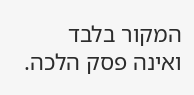המקור בלבד ואינה פסק הלכה.